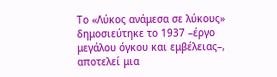Το «Λύκος ανάμεσα σε λύκους» δημοσιεύτηκε το 1937 –έργο μεγάλου όγκου και εμβέλειας–, αποτελεί μια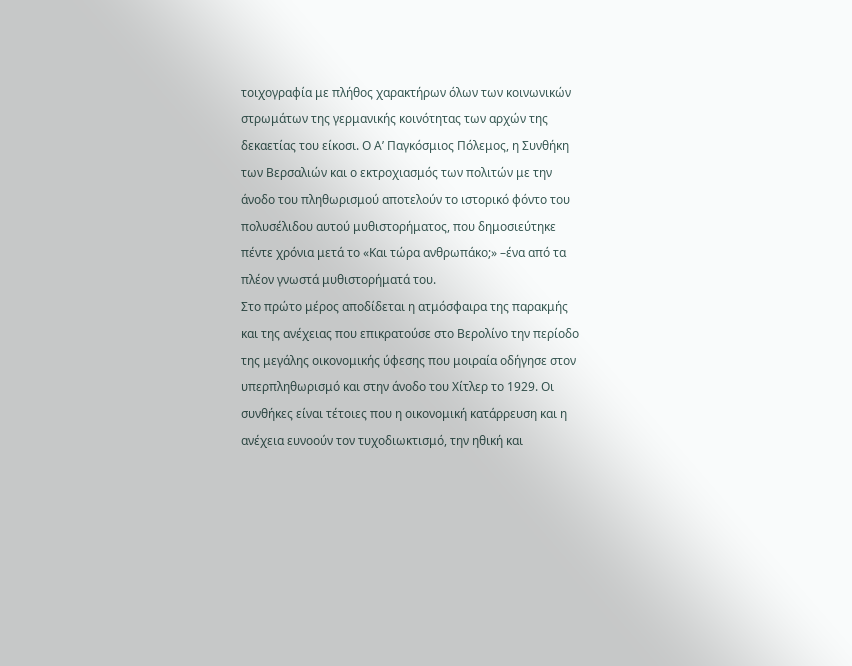τοιχογραφία με πλήθος χαρακτήρων όλων των κοινωνικών στρωμάτων της γερμανικής κοινότητας των αρχών της δεκαετίας του είκοσι. Ο Α’ Παγκόσμιος Πόλεμος, η Συνθήκη των Βερσαλιών και ο εκτροχιασμός των πολιτών με την άνοδο του πληθωρισμού αποτελούν το ιστορικό φόντο του πολυσέλιδου αυτού μυθιστορήματος, που δημοσιεύτηκε πέντε χρόνια μετά το «Και τώρα ανθρωπάκο;» –ένα από τα πλέον γνωστά μυθιστορήματά του.
Στο πρώτο μέρος αποδίδεται η ατμόσφαιρα της παρακμής και της ανέχειας που επικρατούσε στο Βερολίνο την περίοδο της μεγάλης οικονομικής ύφεσης που μοιραία οδήγησε στον υπερπληθωρισμό και στην άνοδο του Χίτλερ το 1929. Οι συνθήκες είναι τέτοιες που η οικονομική κατάρρευση και η ανέχεια ευνοούν τον τυχοδιωκτισμό, την ηθική και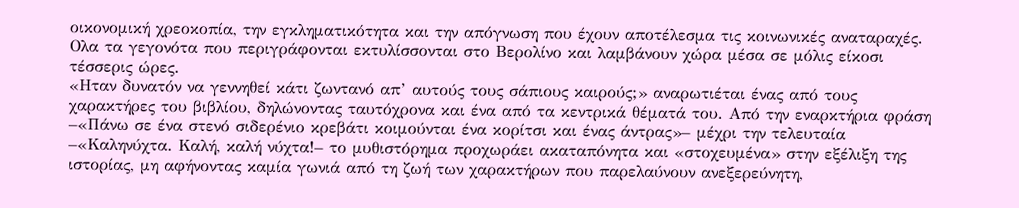οικονομική χρεοκοπία, την εγκληματικότητα και την απόγνωση που έχουν αποτέλεσμα τις κοινωνικές αναταραχές. Ολα τα γεγονότα που περιγράφονται εκτυλίσσονται στο Βερολίνο και λαμβάνουν χώρα μέσα σε μόλις είκοσι τέσσερις ώρες.
«Ηταν δυνατόν να γεννηθεί κάτι ζωντανό απ’ αυτούς τους σάπιους καιρούς;» αναρωτιέται ένας από τους χαρακτήρες του βιβλίου, δηλώνοντας ταυτόχρονα και ένα από τα κεντρικά θέματά του. Από την εναρκτήρια φράση –«Πάνω σε ένα στενό σιδερένιο κρεβάτι κοιμούνται ένα κορίτσι και ένας άντρας»– μέχρι την τελευταία –«Καληνύχτα. Καλή, καλή νύχτα!– το μυθιστόρημα προχωράει ακαταπόνητα και «στοχευμένα» στην εξέλιξη της ιστορίας, μη αφήνοντας καμία γωνιά από τη ζωή των χαρακτήρων που παρελαύνουν ανεξερεύνητη,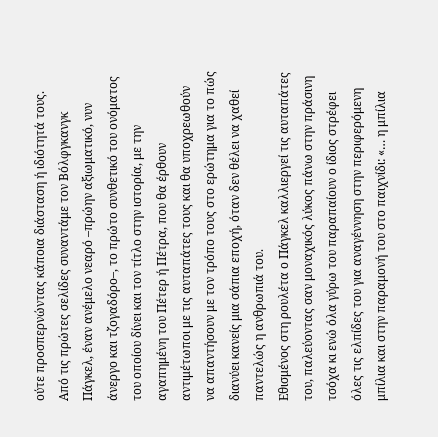ούτε προσπερνώντας κάποια διάσταση ή ιδιότητά τους. Από τις πρώτες σελίδες συναντάμε τον Βόλφγκανγκ Πάγκελ, έναν ανέμελο νεαρό –πρώην αξιωματικό, νυν άνεργο και τζογαδόρο–, το πρώτο συνθετικό του ονόματος του οποίου δίνει και τον τίτλο στην ιστορία, με την αγαπημένη του Πέτερ ή Πέτρα, που θα έρθουν αντιμέτωποι με τις αυταπάτες τους και θα υποχρεωθούν να απαντήσουν με τον τρόπο τους στο ερώτημα για το πώς διανύει κανείς μια σάπια εποχή, όταν δεν θέλει να χαθεί παντελώς η ανθρωπιά του.
Εθισμένος στη ρουλέτα ο Πάγκελ καλλιεργεί τις αυταπάτες του, παλεύοντας σαν μοναχικός λύκος πάνω στην πράσινη τσόχα κι ενώ όλα γύρω του παραπαίουν ο ίδιος στρέφει όλες τις ελπίδες του για αναγέννηση στην περιφερόμενη μπίλια και στην παραμονή του στο παιχνίδι: «… η μπίλια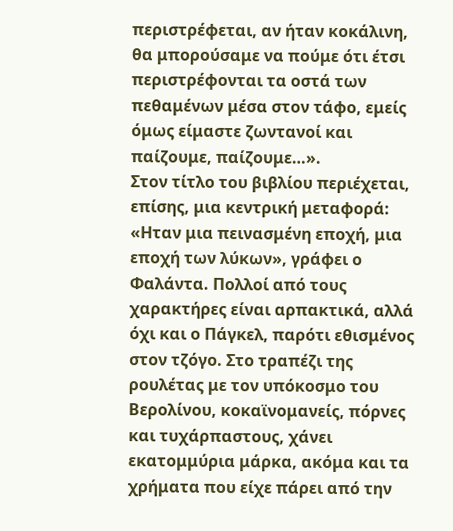περιστρέφεται, αν ήταν κοκάλινη, θα μπορούσαμε να πούμε ότι έτσι περιστρέφονται τα οστά των πεθαμένων μέσα στον τάφο, εμείς όμως είμαστε ζωντανοί και παίζουμε, παίζουμε…».
Στον τίτλο του βιβλίου περιέχεται, επίσης, μια κεντρική μεταφορά: «Ηταν μια πεινασμένη εποχή, μια εποχή των λύκων», γράφει ο Φαλάντα. Πολλοί από τους χαρακτήρες είναι αρπακτικά, αλλά όχι και ο Πάγκελ, παρότι εθισμένος στον τζόγο. Στο τραπέζι της ρουλέτας με τον υπόκοσμο του Βερολίνου, κοκαϊνομανείς, πόρνες και τυχάρπαστους, χάνει εκατομμύρια μάρκα, ακόμα και τα χρήματα που είχε πάρει από την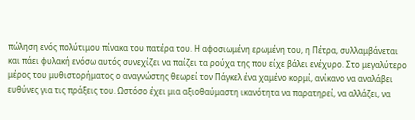πώληση ενός πολύτιμου πίνακα του πατέρα του. Η αφοσιωμένη ερωμένη του, η Πέτρα, συλλαμβάνεται και πάει φυλακή ενόσω αυτός συνεχίζει να παίζει τα ρούχα της που είχε βάλει ενέχυρο. Στο μεγαλύτερο μέρος του μυθιστορήματος ο αναγνώστης θεωρεί τον Πάγκελ ένα χαμένο κορμί, ανίκανο να αναλάβει ευθύνες για τις πράξεις του. Ωστόσο έχει μια αξιοθαύμαστη ικανότητα να παρατηρεί, να αλλάζει, να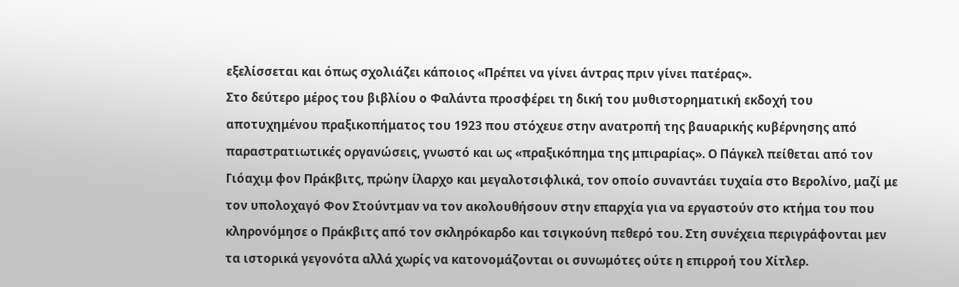εξελίσσεται και όπως σχολιάζει κάποιος «Πρέπει να γίνει άντρας πριν γίνει πατέρας».
Στο δεύτερο μέρος του βιβλίου ο Φαλάντα προσφέρει τη δική του μυθιστορηματική εκδοχή του αποτυχημένου πραξικοπήματος του 1923 που στόχευε στην ανατροπή της βαυαρικής κυβέρνησης από παραστρατιωτικές οργανώσεις, γνωστό και ως «πραξικόπημα της μπιραρίας». Ο Πάγκελ πείθεται από τον Γιόαχιμ φον Πράκβιτς, πρώην ίλαρχο και μεγαλοτσιφλικά, τον οποίο συναντάει τυχαία στο Βερολίνο, μαζί με τον υπολοχαγό Φον Στούντμαν να τον ακολουθήσουν στην επαρχία για να εργαστούν στο κτήμα του που κληρονόμησε ο Πράκβιτς από τον σκληρόκαρδο και τσιγκούνη πεθερό του. Στη συνέχεια περιγράφονται μεν τα ιστορικά γεγονότα αλλά χωρίς να κατονομάζονται οι συνωμότες ούτε η επιρροή του Χίτλερ.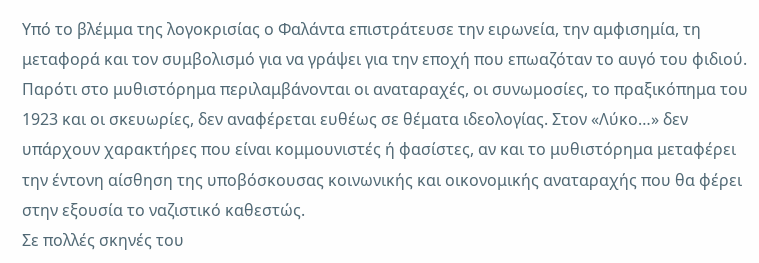Υπό το βλέμμα της λογοκρισίας ο Φαλάντα επιστράτευσε την ειρωνεία, την αμφισημία, τη μεταφορά και τον συμβολισμό για να γράψει για την εποχή που επωαζόταν το αυγό του φιδιού. Παρότι στο μυθιστόρημα περιλαμβάνονται οι αναταραχές, οι συνωμοσίες, το πραξικόπημα του 1923 και οι σκευωρίες, δεν αναφέρεται ευθέως σε θέματα ιδεολογίας. Στον «Λύκο…» δεν υπάρχουν χαρακτήρες που είναι κομμουνιστές ή φασίστες, αν και το μυθιστόρημα μεταφέρει την έντονη αίσθηση της υποβόσκουσας κοινωνικής και οικονομικής αναταραχής που θα φέρει στην εξουσία το ναζιστικό καθεστώς.
Σε πολλές σκηνές του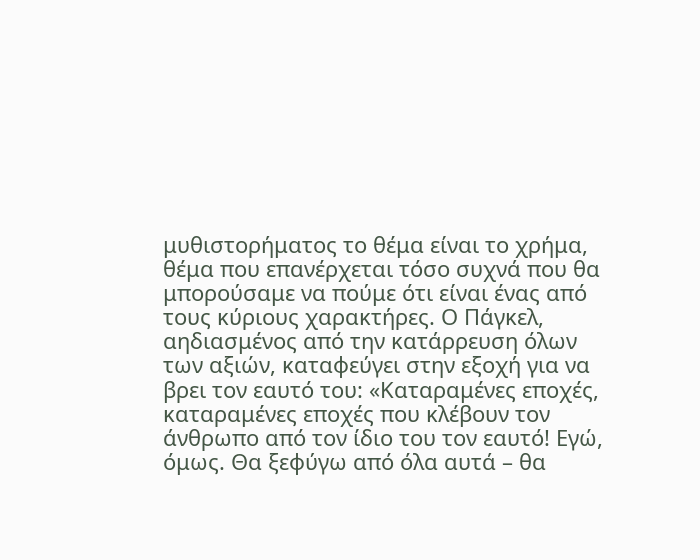μυθιστορήματος το θέμα είναι το χρήμα, θέμα που επανέρχεται τόσο συχνά που θα μπορούσαμε να πούμε ότι είναι ένας από τους κύριους χαρακτήρες. Ο Πάγκελ, αηδιασμένος από την κατάρρευση όλων των αξιών, καταφεύγει στην εξοχή για να βρει τον εαυτό του: «Καταραμένες εποχές, καταραμένες εποχές που κλέβουν τον άνθρωπο από τον ίδιο του τον εαυτό! Εγώ, όμως. Θα ξεφύγω από όλα αυτά – θα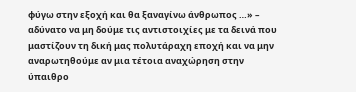φύγω στην εξοχή και θα ξαναγίνω άνθρωπος …» – αδύνατο να μη δούμε τις αντιστοιχίες με τα δεινά που μαστίζουν τη δική μας πολυτάραχη εποχή και να μην αναρωτηθούμε αν μια τέτοια αναχώρηση στην ύπαιθρο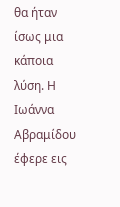θα ήταν ίσως μια κάποια λύση. Η Ιωάννα Αβραμίδου έφερε εις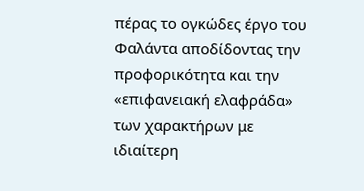πέρας το ογκώδες έργο του Φαλάντα αποδίδοντας την προφορικότητα και την «επιφανειακή ελαφράδα» των χαρακτήρων με ιδιαίτερη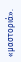«μαστοριά».